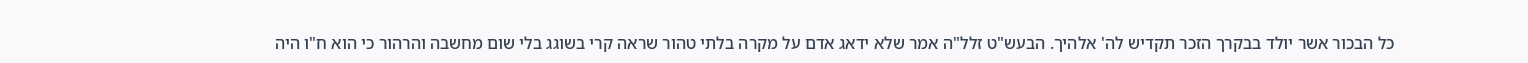כל הבכור אשר יולד בבקרך הזכר תקדיש לה' אלהיך. הבעש"ט זלל"ה אמר שלא ידאג אדם על מקרה בלתי טהור שראה קרי בשוגג בלי שום מחשבה והרהור כי הוא ח"ו היה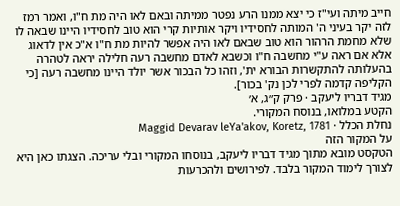חייב מיתה ועי"ז כי יצא ממנו הרע נפטר ממיתה ובאם לאו היה מת ח"ו, ואמר רמז לזה יקר בעיני ה' המותה לחסידיו ויקר אותיות קרי הוא טוב לחסידיו היינו שבאה לו שלא מחמת הרהור הוא טוב שבאם לאו היה אפשר להיות מת ח"ו א"כ אין לדאוג אלא אם ראה ע"י מחשבה ח"ו וכשבא לאדם מחשבה רעה חלילה יראה לטהרה בהעלותה להתקשרות הבורא ית', וזהו כל הבכור אשר יולד היינו מחשבה רעה [כי הקליפה קדמה לפרי לכן נק' בכור].
מגיד דבריו ליעקב · פרק ק״ג, א׳
הקטע במלואו, בנוסח המקורי.
נחלת הכלל · Maggid Devarav leYa'akov, Koretz, 1781
על המקור הזה
הטקסט מובא מתוך מגיד דבריו ליעקב, בנוסחו המקורי ובלי עריכה. הצגתו כאן היא לצורך לימוד המקור בלבד. לפירושים ולהכרעות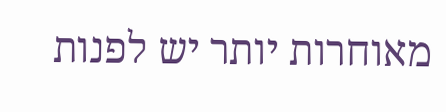מאוחרות יותר יש לפנות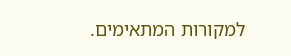למקורות המתאימים.